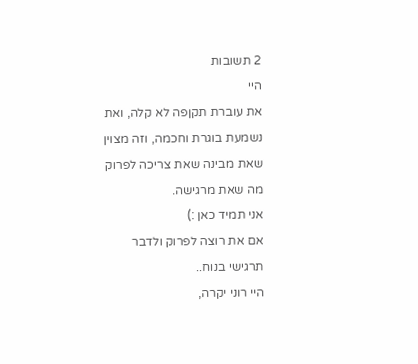2 תשובות
היי
את עוברת תקןפה לא קלה, ואת נשמעת בוגרת וחכמה, וזה מצוין שאת מבינה שאת צריכה לפרוק מה שאת מרגישה.
אני תמיד כאן :)
אם את רוצה לפרוק ולדבר תרגישי בנוח..
היי רוני יקרה,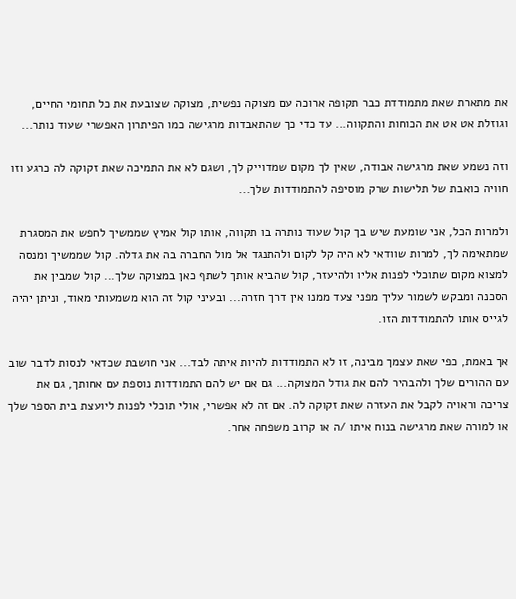את מתארת שאת מתמודדת כבר תקופה ארוכה עם מצוקה נפשית, מצוקה שצובעת את כל תחומי החיים, וגוזלת אט אט את הכוחות והתקווה... עד כדי כך שהתאבדות מרגישה כמו הפיתרון האפשרי שעוד נותר...

וזה נשמע שאת מרגישה אבודה, שאין לך מקום שמדוייק לך, ושגם לא את התמיכה שאת זקוקה לה כרגע וזו חוויה כואבת של תלישות שרק מוסיפה להתמודדות שלך...

ולמרות הכל, אני שומעת שיש בך קול שעוד נותרה בו תקווה, אותו קול אמיץ שממשיך לחפש את המסגרת שמתאימה לך, למרות שוודאי לא היה קל לקום ולהתנגד אל מול החברה בה את גדלה. קול שממשיך ומנסה למצוא מקום שתוכלי לפנות אליו ולהיעזר, קול שהביא אותך לשתף כאן במצוקה שלך... קול שמבין את הסכנה ומבקש לשמור עליך מפני צעד ממנו אין דרך חזרה... ובעיני קול זה הוא משמעותי מאוד, וניתן יהיה לגייס אותו להתמודדות הזו.

אך באמת, כפי שאת עצמך מבינה, זו לא התמודדות להיות איתה לבד... אני חושבת שכדאי לנסות לדבר שוב עם ההורים שלך ולהבהיר להם את גודל המצוקה... גם אם יש להם התמודדות נוספת עם אחותך, גם את צריכה וראויה לקבל את העזרה שאת זקוקה לה. אם זה לא אפשרי, אולי תוכלי לפנות ליועצת בית הספר שלך או למורה שאת מרגישה בנוח איתו /ה או קרוב משפחה אחר.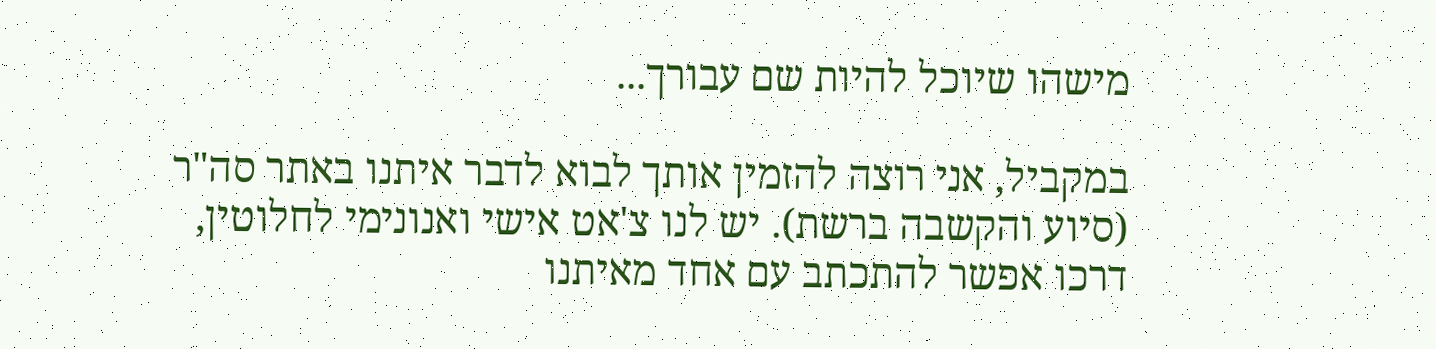מישהו שיוכל להיות שם עבורך...

במקביל, אני רוצה להזמין אותך לבוא לדבר איתנו באתר סה"ר (סיוע והקשבה ברשת). יש לנו צ'אט אישי ואנונימי לחלוטין, דרכו אפשר להתכתב עם אחד מאיתנו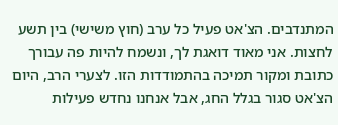המתנדבים. הצ'אט פעיל כל ערב (חוץ משישי) בין תשע לחצות. אני מאוד דואגת לך, ונשמח להיות פה עבורך כתובת ומקור תמיכה בהתמודדות הזו. לצערי הרב, היום הצ'אט סגור בגלל החג, אבל אנחנו נחדש פעילות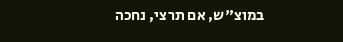במוצ"ש, אם תרצי, נחכה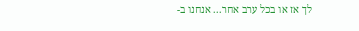לך אז או בכל ערב אחר... אנחנו ב-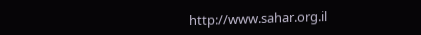http://www.sahar.org.il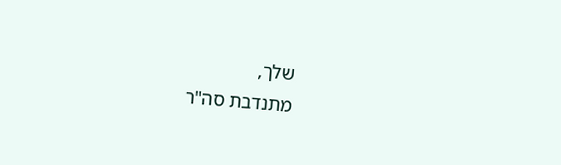שלך,
מתנדבת סה"ר